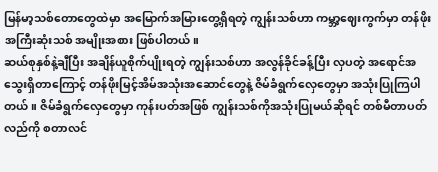မြန်မာ့သစ်တောတွေထဲမှာ အမြောက်အမြားတွေ့ရှိရတဲ့ ကျွန်းသစ်ဟာ ကမ္ဘာ့ဈေးကွက်မှာ တန်ဖိုးအကြီးဆုံးသစ် အမျိုးအစား ဖြစ်ပါတယ်။
ဆယ်စုနှစ်နဲ့ချီပြီး အချိန်ယူစိုက်ပျိုးရတဲ့ ကျွန်းသစ်ဟာ အလွန်ခိုင်ခန့်ပြီး လှပတဲ့ အရောင်အသွေးရှိတာကြောင့် တန်ဖိုးမြင့်အိမ်အသုံးအဆောင်တွေနဲ့ ဇိမ်ခံရွက်လှေတွေမှာ အသုံးပြုကြပါတယ်။ ဇိမ်ခံရွက်လှေတွေမှာ ကုန်းပတ်အဖြစ် ကျွန်းသစ်ကိုအသုံးပြုမယ်ဆိုရင် တစ်မီတာပတ်လည်ကို စတာလင်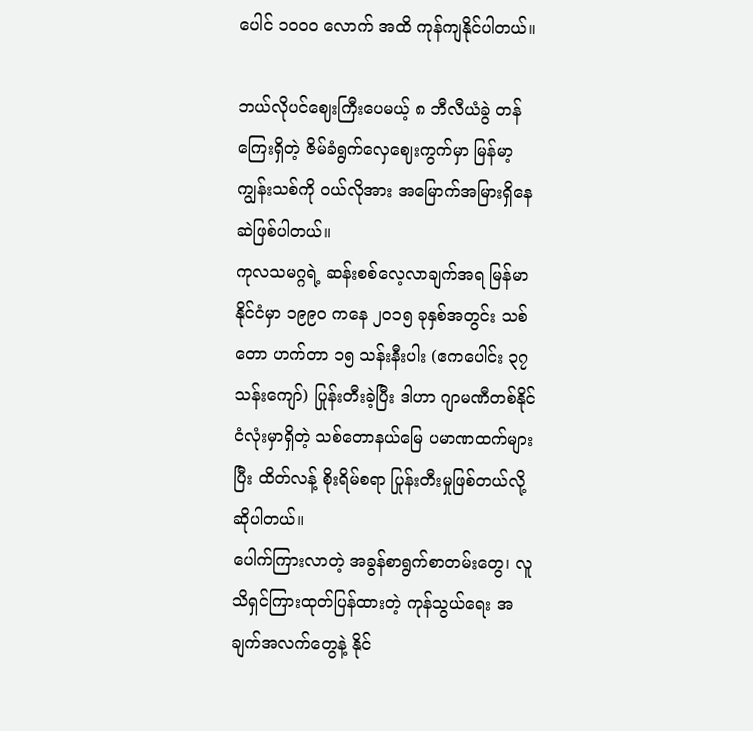ပေါင် ၁၀၀၀ လောက် အထိ ကုန်ကျနိုင်ပါတယ်။

ဘယ်လိုပင်ဈေးကြီးပေမယ့် ၈ ဘီလီယံခွဲ တန်ကြေးရှိတဲ့ ဇိမ်ခံရွက်လှေဈေးကွက်မှာ မြန်မာ့ကျွန်းသစ်ကို ဝယ်လိုအား အမြောက်အမြားရှိနေဆဲဖြစ်ပါတယ်။
ကုလသမဂ္ဂရဲ့ ဆန်းစစ်လေ့လာချက်အရ မြန်မာနိုင်ငံမှာ ၁၉၉၀ ကနေ ၂၀၁၅ ခုနှစ်အတွင်း သစ်တော ဟက်တာ ၁၅ သန်းနီးပါး (ဧကပေါင်း ၃၇ သန်းကျော်) ပြုန်းတီးခဲ့ပြီး ဒါဟာ ဂျာမဏီတစ်နိုင်ငံလုံးမှာရှိတဲ့ သစ်တောနယ်မြေ ပမာဏထက်များပြီး ထိတ်လန့် စိုးရိမ်စရာ ပြုန်းတီးမှုဖြစ်တယ်လို့ ဆိုပါတယ်။
ပေါက်ကြားလာတဲ့ အခွန်စာရွက်စာတမ်းတွေ၊ လူသိရှင်ကြားထုတ်ပြန်ထားတဲ့ ကုန်သွယ်ရေး အချက်အလက်တွေနဲ့ နိုင်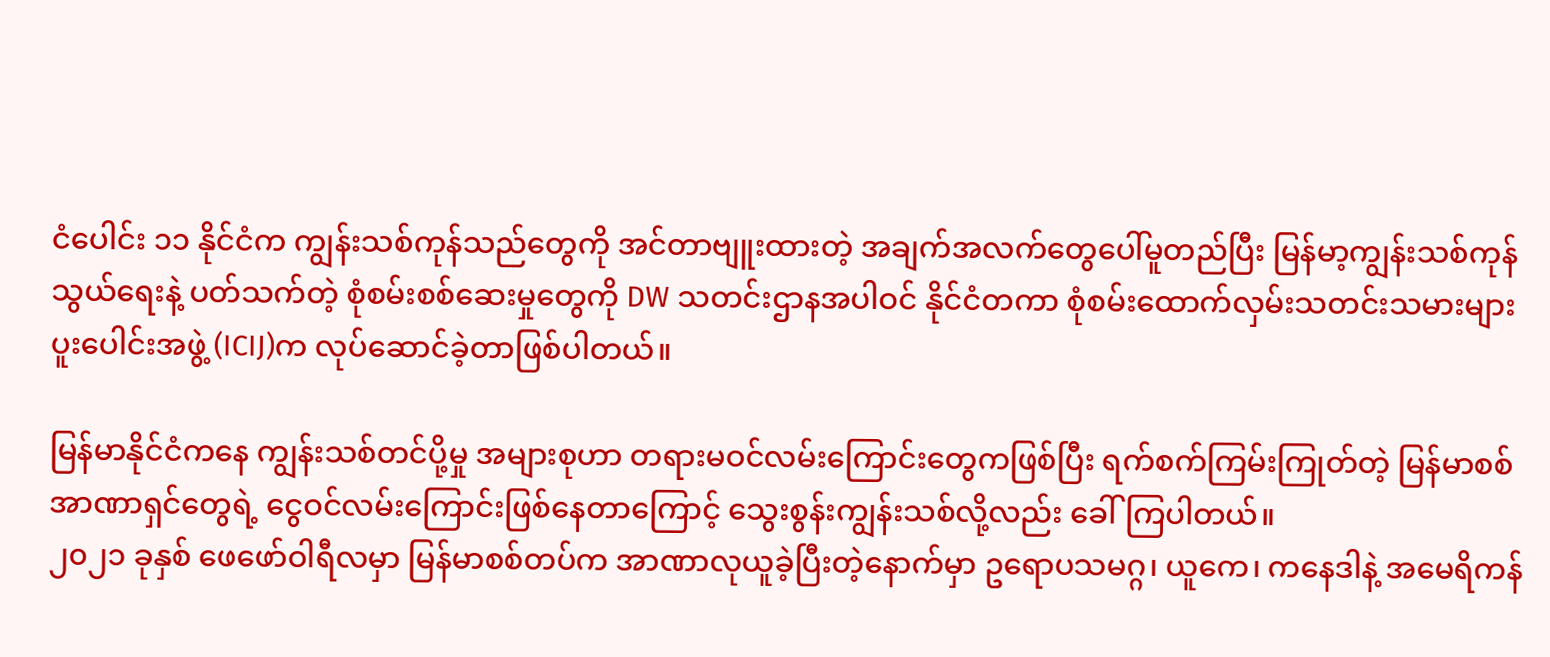ငံပေါင်း ၁၁ နိုင်ငံက ကျွန်းသစ်ကုန်သည်တွေကို အင်တာဗျူးထားတဲ့ အချက်အလက်တွေပေါ်မူတည်ပြီး မြန်မာ့ကျွန်းသစ်ကုန်သွယ်ရေးနဲ့ ပတ်သက်တဲ့ စုံစမ်းစစ်ဆေးမှုတွေကို DW သတင်းဌာနအပါဝင် နိုင်ငံတကာ စုံစမ်းထောက်လှမ်းသတင်းသမားများ ပူးပေါင်းအဖွဲ့ (ICIJ)က လုပ်ဆောင်ခဲ့တာဖြစ်ပါတယ်။

မြန်မာနိုင်ငံကနေ ကျွန်းသစ်တင်ပို့မှု အများစုဟာ တရားမဝင်လမ်းကြောင်းတွေကဖြစ်ပြီး ရက်စက်ကြမ်းကြုတ်တဲ့ မြန်မာစစ်အာဏာရှင်တွေရဲ့ ငွေဝင်လမ်းကြောင်းဖြစ်နေတာကြောင့် သွေးစွန်းကျွန်းသစ်လို့လည်း ခေါ်ကြပါတယ်။
၂၀၂၁ ခုနှစ် ဖေဖော်ဝါရီလမှာ မြန်မာစစ်တပ်က အာဏာလုယူခဲ့ပြီးတဲ့နောက်မှာ ဥရောပသမဂ္ဂ၊ ယူကေ၊ ကနေဒါနဲ့ အမေရိကန်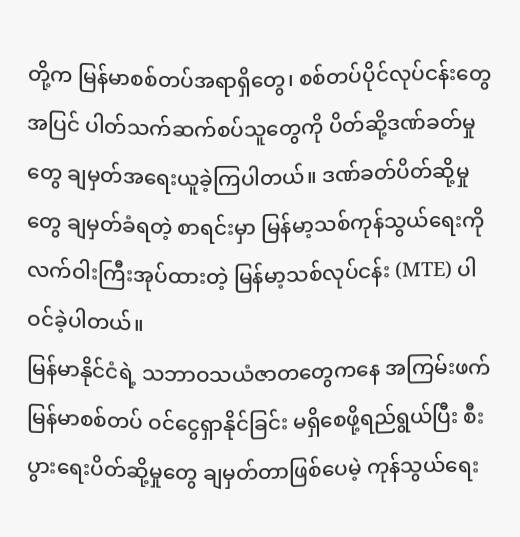တို့က မြန်မာစစ်တပ်အရာရှိတွေ၊ စစ်တပ်ပိုင်လုပ်ငန်းတွေအပြင် ပါတ်သက်ဆက်စပ်သူတွေကို ပိတ်ဆို့ဒဏ်ခတ်မှုတွေ ချမှတ်အရေးယူခဲ့ကြပါတယ်။ ဒဏ်ခတ်ပိတ်ဆို့မှုတွေ ချမှတ်ခံရတဲ့ စာရင်းမှာ မြန်မာ့သစ်ကုန်သွယ်ရေးကို လက်ဝါးကြီးအုပ်ထားတဲ့ မြန်မာ့သစ်လုပ်ငန်း (MTE) ပါဝင်ခဲ့ပါတယ်။
မြန်မာနိုင်ငံရဲ့ သဘာဝသယံဇာတတွေကနေ အကြမ်းဖက်မြန်မာစစ်တပ် ဝင်ငွေရှာနိုင်ခြင်း မရှိစေဖို့ရည်ရွယ်ပြီး စီးပွားရေးပိတ်ဆို့မှုတွေ ချမှတ်တာဖြစ်ပေမဲ့ ကုန်သွယ်ရေး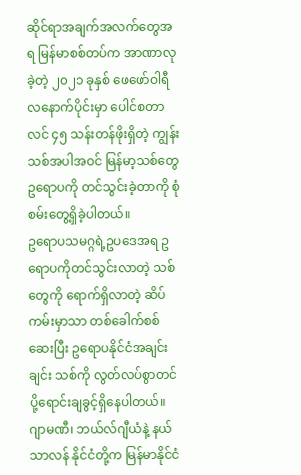ဆိုင်ရာအချက်အလက်တွေအရ မြန်မာစစ်တပ်က အာဏာလုခဲ့တဲ့ ၂၀၂၁ ခုနှစ် ဖေဖော်ဝါရီလနောက်ပိုင်းမှာ ပေါင်စတာလင် ၄၅ သန်းတန်ဖိုးရှိတဲ့ ကျွန်းသစ်အပါအဝင် မြန်မာ့သစ်တွေ ဥရောပကို တင်သွင်းခဲ့တာကို စုံစမ်းတွေ့ရှိခဲ့ပါတယ်။
ဥရောပသမဂ္ဂရဲ့ဥပဒေအရ ဥရောပကိုတင်သွင်းလာတဲ့ သစ်တွေကို ရောက်ရှိလာတဲ့ ဆိပ်ကမ်းမှာသာ တစ်ခေါက်စစ်ဆေးပြီး ဥရောပနိုင်ငံအချင်းချင်း သစ်ကို လွတ်လပ်စွာတင်ပို့ရောင်းချခွင့်ရှိနေပါတယ်။
ဂျာမဏီ၊ ဘယ်လ်ဂျီယံနဲ့ နယ်သာလန် နိုင်ငံတို့က မြန်မာနိုင်ငံ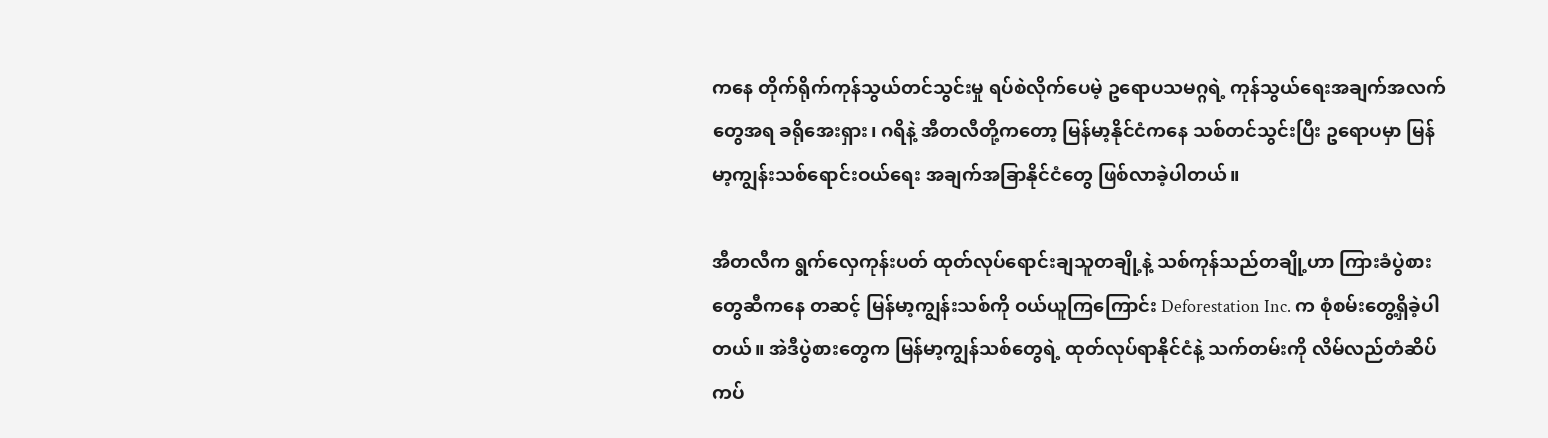ကနေ တိုက်ရိုက်ကုန်သွယ်တင်သွင်းမှု ရပ်စဲလိုက်ပေမဲ့ ဥရောပသမဂ္ဂရဲ့ ကုန်သွယ်ရေးအချက်အလက်တွေအရ ခရိုအေးရှား၊ ဂရိနဲ့ အီတလီတို့ကတော့ မြန်မာ့နိုင်ငံကနေ သစ်တင်သွင်းပြီး ဥရောပမှာ မြန်မာ့ကျွန်းသစ်ရောင်းဝယ်ရေး အချက်အခြာနိုင်ငံတွေ ဖြစ်လာခဲ့ပါတယ်။

အီတလီက ရွက်လှေကုန်းပတ် ထုတ်လုပ်ရောင်းချသူတချို့နဲ့ သစ်ကုန်သည်တချို့ဟာ ကြားခံပွဲစားတွေဆီကနေ တဆင့် မြန်မာ့ကျွန်းသစ်ကို ဝယ်ယူကြကြောင်း Deforestation Inc. က စုံစမ်းတွေ့ရှိခဲ့ပါတယ်။ အဲဒီပွဲစားတွေက မြန်မာ့ကျွန်သစ်တွေရဲ့ ထုတ်လုပ်ရာနိုင်ငံနဲ့ သက်တမ်းကို လိမ်လည်တံဆိပ်ကပ်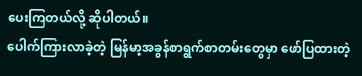ပေးကြတယ်လို့ ဆိုပါတယ်။
ပေါက်ကြားလာခဲ့တဲ့ မြန်မာ့အခွန်စာရွက်စာတမ်းတွေမှာ ဖော်ပြထားတဲ့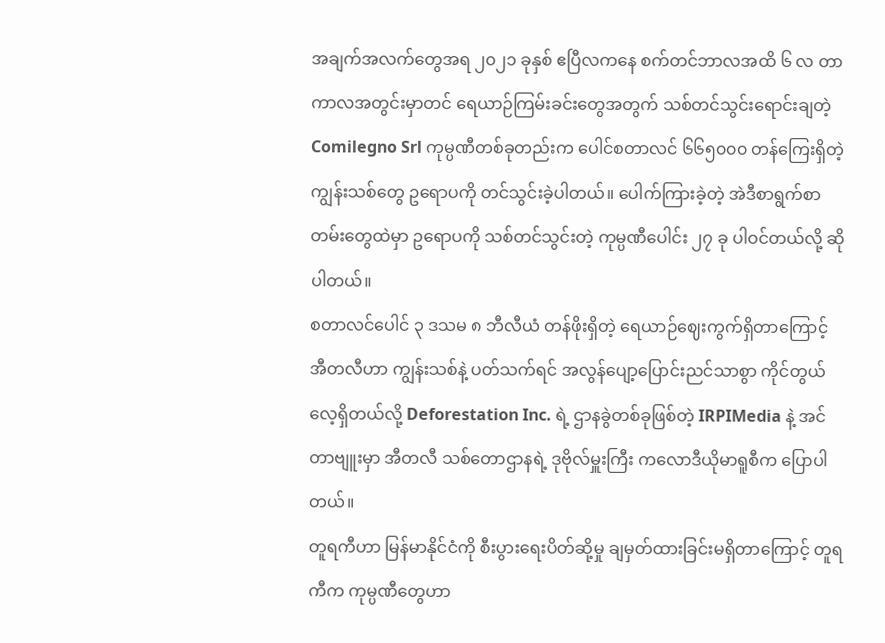အချက်အလက်တွေအရ ၂၀၂၁ ခုနှစ် ဧပြီလကနေ စက်တင်ဘာလအထိ ၆ လ တာကာလအတွင်းမှာတင် ရေယာဉ်ကြမ်းခင်းတွေအတွက် သစ်တင်သွင်းရောင်းချတဲ့ Comilegno Srl ကုမ္ပဏီတစ်ခုတည်းက ပေါင်စတာလင် ၆၆၅၀၀၀ တန်ကြေးရှိတဲ့ ကျွန်းသစ်တွေ ဥရောပကို တင်သွင်းခဲ့ပါတယ်။ ပေါက်ကြားခဲ့တဲ့ အဲဒီစာရွက်စာတမ်းတွေထဲမှာ ဥရောပကို သစ်တင်သွင်းတဲ့ ကုမ္ပဏီပေါင်း ၂၇ ခု ပါဝင်တယ်လို့ ဆိုပါတယ်။
စတာလင်ပေါင် ၃ ဒသမ ၈ ဘီလီယံ တန်ဖိုးရှိတဲ့ ရေယာဉ်ဈေးကွက်ရှိတာကြောင့် အီတလီဟာ ကျွန်းသစ်နဲ့ ပတ်သက်ရင် အလွန်ပျော့ပြောင်းညင်သာစွာ ကိုင်တွယ်လေ့ရှိတယ်လို့ Deforestation Inc. ရဲ့ ဌာနခွဲတစ်ခုဖြစ်တဲ့ IRPIMedia နဲ့ အင်တာဗျူးမှာ အီတလီ သစ်တောဌာနရဲ့ ဒုဗိုလ်မှူးကြီး ကလောဒီယိုမာရူစီက ပြောပါတယ်။
တူရကီဟာ မြန်မာနိုင်ငံကို စီးပွားရေးပိတ်ဆို့မှု ချမှတ်ထားခြင်းမရှိတာကြောင့် တူရကီက ကုမ္ပဏီတွေဟာ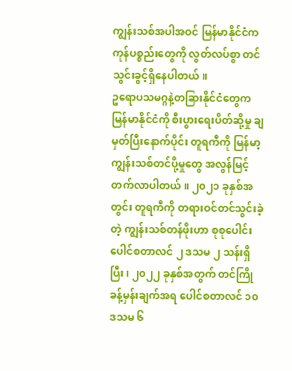ကျွန်းသစ်အပါအဝင် မြန်မာနိုင်ငံက ကုန်ပစ္စည်းတွေကို လွတ်လပ်စွာ တင်သွင်းခွင့်ရှိနေပါတယ်။
ဥရောပသမဂ္ဂနဲ့တခြားနိုင်ငံတွေက မြန်မာနိုင်ငံကို စီးပွားရေးပိတ်ဆို့မှု ချမှတ်ပြီးနောက်ပိုင်း တူရကီကို မြန်မာ့ကျွန်းသစ်တင်ပို့မှုတွေ အလွန်မြင့်တက်လာပါတယ်။ ၂၀၂၁ ခုနှစ်အတွင်း တူရကီကို တရားဝင်တင်သွင်းခဲ့တဲ့ ကျွန်းသစ်တန်ဖိုးဟာ စုစုပေါင်း ပေါင်စတာလင် ၂ ဒသမ ၂ သန်းရှိပြီး၊ ၂၀၂၂ ခုနှစ်အတွက် တင်ကြိုခန့်မှန်းချက်အရ ပေါင်စတာလင် ၁၀ ဒသမ ၆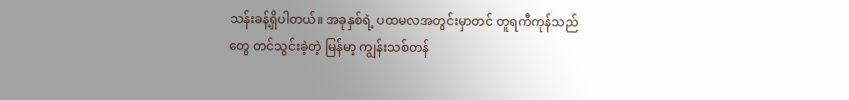သန်းခန့်ရှိပါတယ်။ အခုနှစ်ရဲ့ ပထမလအတွင်းမှာတင် တူရကီကုန်သည်တွေ တင်သွင်းခဲ့တဲ့ မြန်မာ့ ကျွန်းသစ်တန်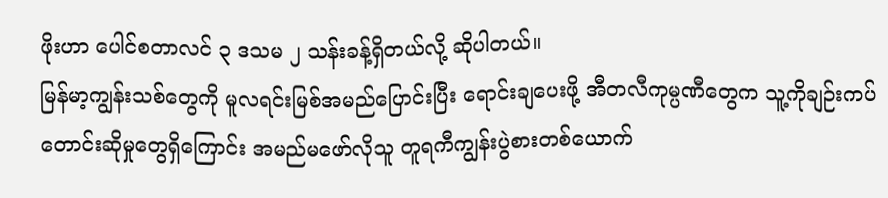ဖိုးဟာ ပေါင်စတာလင် ၃ ဒသမ ၂ သန်းခန့်ရှိတယ်လို့ ဆိုပါတယ်။
မြန်မာ့ကျွန်းသစ်တွေကို မူလရင်းမြစ်အမည်ပြောင်းပြီး ရောင်းချပေးဖို့ အီတလီကုမ္ပဏီတွေက သူ့ကိုချဉ်းကပ်တောင်းဆိုမှုတွေရှိကြောင်း အမည်မဖော်လိုသူ တူရကီကျွန်းပွဲစားတစ်ယောက်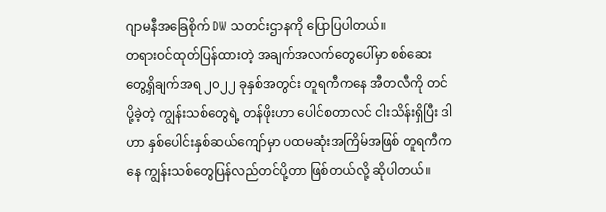ဂျာမနီအခြေစိုက် DW သတင်းဌာနကို ပြောပြပါတယ်။
တရားဝင်ထုတ်ပြန်ထားတဲ့ အချက်အလက်တွေပေါ်မှာ စစ်ဆေးတွေ့ရှိချက်အရ ၂၀၂၂ ခုနှစ်အတွင်း တူရကီကနေ အီတလီကို တင်ပို့ခဲ့တဲ့ ကျွန်းသစ်တွေရဲ့ တန်ဖိုးဟာ ပေါင်စတာလင် ငါးသိန်းရှိပြီး ဒါဟာ နှစ်ပေါင်းနှစ်ဆယ်ကျော်မှာ ပထမဆုံးအကြိမ်အဖြစ် တူရကီကနေ ကျွန်းသစ်တွေပြန်လည်တင်ပို့တာ ဖြစ်တယ်လို့ ဆိုပါတယ်။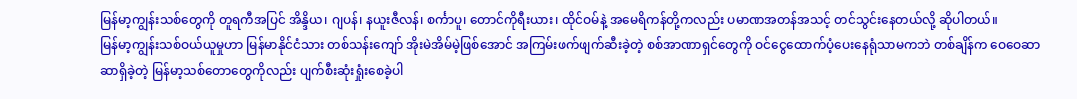မြန်မာ့ကျွန်းသစ်တွေကို တူရကီအပြင် အိန္ဒိယ၊ ဂျပန်၊ နယူးဇီလန်၊ စင်္ကာပူ၊ တောင်ကိုရီးယား၊ ထိုင်ဝမ်နဲ့ အမေရိကန်တို့ကလည်း ပမာဏအတန်အသင့် တင်သွင်းနေတယ်လို့ ဆိုပါတယ်။
မြန်မာ့ကျွန်းသစ်ဝယ်ယူမှုဟာ မြန်မာနိုင်ငံသား တစ်သန်းကျော် အိုးမဲအိမ်မဲ့ဖြစ်အောင် အကြမ်းဖက်ဖျက်ဆီးခဲ့တဲ့ စစ်အာဏာရှင်တွေကို ဝင်ငွေထောက်ပံ့ပေးနေရုံသာမကဘဲ တစ်ချိန်က ဝေဝေဆာဆာရှိခဲ့တဲ့ မြန်မာ့သစ်တောတွေကိုလည်း ပျက်စီးဆုံးရှုံးစေခဲ့ပါ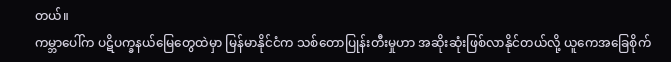တယ်။
ကမ္ဘာပေါ်က ပဋိပက္ခနယ်မြေတွေထဲမှာ မြန်မာနိုင်ငံက သစ်တောပြုန်းတီးမှုဟာ အဆိုးဆုံးဖြစ်လာနိုင်တယ်လို့ ယူကေအခြေစိုက်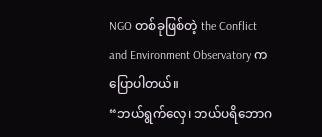NGO တစ်ခုဖြစ်တဲ့ the Conflict and Environment Observatory က ပြောပါတယ်။
“ဘယ်ရွက်လှေ၊ ဘယ်ပရိဘောဂ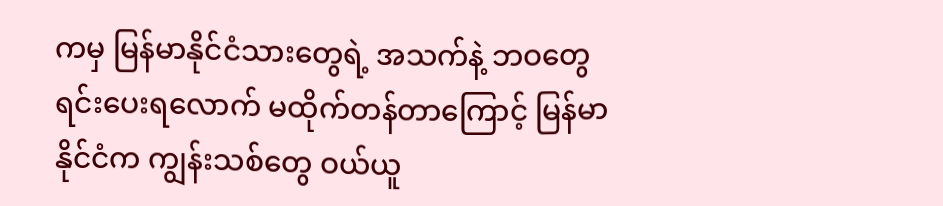ကမှ မြန်မာနိုင်ငံသားတွေရဲ့ အသက်နဲ့ ဘဝတွေ ရင်းပေးရလောက် မထိုက်တန်တာကြောင့် မြန်မာနိုင်ငံက ကျွန်းသစ်တွေ ဝယ်ယူ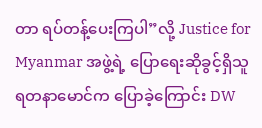တာ ရပ်တန့်ပေးကြပါ”လို့ Justice for Myanmar အဖွဲ့ရဲ့ ပြောရေးဆိုခွင့်ရှိသူ ရတနာမောင်က ပြောခဲ့ကြောင်း DW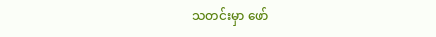သတင်းမှာ ဖော်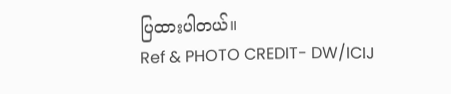ပြထားပါတယ်။
Ref & PHOTO CREDIT- DW/ICIJ